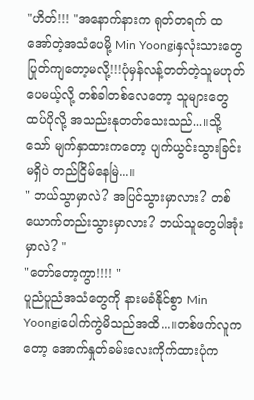"ဟိတ်!!! "အနောက်နားက ရုတ်တရက် ထအော်တဲ့အသံပေမို့ Min Yoongiနှလုံးသားတွေပြုတ်ကျတော့မလို့!!!ပုံမှန်လန့်တတ်တဲ့သူမဟုတ်ပေမယ့်လို့ တစ်ခါတစ်လေတော့ သူများတွေထပ်ပိုလို့ အသည်းနုတတ်သေးသည်...။သို့သော် မျက်နှာထားကတော့ ပျက်ယွင်းသွားခြင်းမရှိပဲ တည်ငြိမ်နေမြဲ...။
" ဘယ်သွာမှာလဲ? အပြင်သွားမှာလား? တစ်ယောက်တည်းသွားမှာလား? ဘယ်သူတွေပါအုံးမှာလဲ? "
"တော်တော့ကွာ!!!! "
ပူညံပူညံအသံတွေကို နားမခံနိုင်စွာ Min Yoongiပေါက်ကွဲမိသည်အထိ...။တစ်ဖက်လူကတော့ အောက်နှုတ်ခမ်းလေးကိုက်ထားပုံက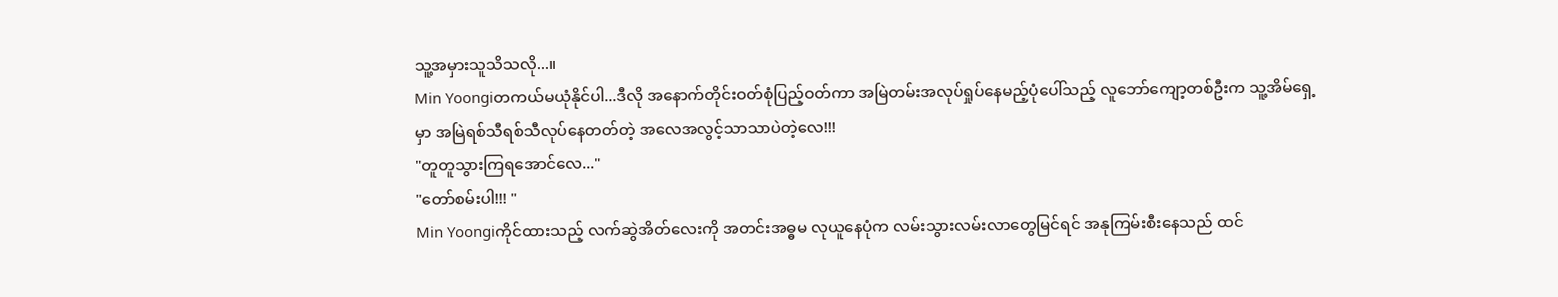သူ့အမှားသူသိသလို...။
Min Yoongiတကယ်မယုံနိုင်ပါ...ဒီလို အနောက်တိုင်းဝတ်စုံပြည့်ဝတ်ကာ အမြဲတမ်းအလုပ်ရှုပ်နေမည့်ပုံပေါ်သည့် လူဘော်ကျော့တစ်ဦးက သူ့အိမ်ရှေ့မှာ အမြဲရစ်သီရစ်သီလုပ်နေတတ်တဲ့ အလေအလွင့်သာသာပဲတဲ့လေ!!!
"တူတူသွားကြရအောင်လေ..."
"တော်စမ်းပါ!!! "
Min Yoongiကိုင်ထားသည့် လက်ဆွဲအိတ်လေးကို အတင်းအဓ္ဓမ လုယူနေပုံက လမ်းသွားလမ်းလာတွေမြင်ရင် အနုကြမ်းစီးနေသည် ထင်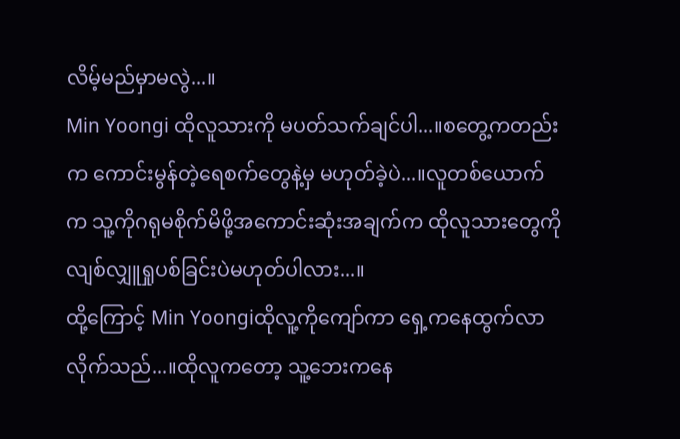လိမ့်မည်မှာမလွဲ...။
Min Yoongi ထိုလူသားကို မပတ်သက်ချင်ပါ...။စတွေ့ကတည်းက ကောင်းမွန်တဲ့ရေစက်တွေနဲ့မှ မဟုတ်ခဲ့ပဲ...။လူတစ်ယောက်က သူ့ကိုဂရုမစိုက်မိဖို့အကောင်းဆုံးအချက်က ထိုလူသားတွေကို လျစ်လျှူရှုပစ်ခြင်းပဲမဟုတ်ပါလား...။
ထို့ကြောင့် Min Yoongiထိုလူ့ကိုကျော်ကာ ရှေ့ကနေထွက်လာလိုက်သည်...။ထိုလူကတော့ သူ့ဘေးကနေ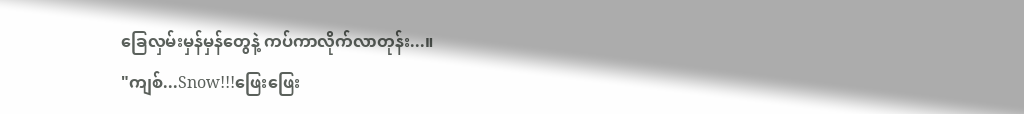ခြေလှမ်းမှန်မှန်တွေနဲ့ ကပ်ကာလိုက်လာတုန်း...။
"ကျစ်...Snow!!!ဖြေးဖြေး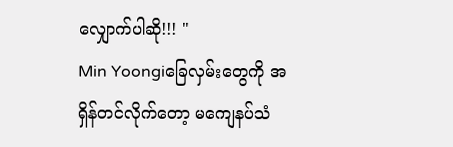လျှောက်ပါဆို!!! "
Min Yoongiခြေလှမ်းတွေကို အရှိန်တင်လိုက်တော့ မကျေနပ်သံ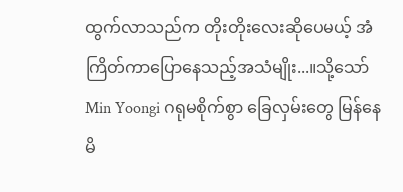ထွက်လာသည်က တိုးတိုးလေးဆိုပေမယ့် အံကြိတ်ကာပြောနေသည့်အသံမျိုး...။သို့သော် Min Yoongi ဂရုမစိုက်စွာ ခြေလှမ်းတွေ မြန်နေမိ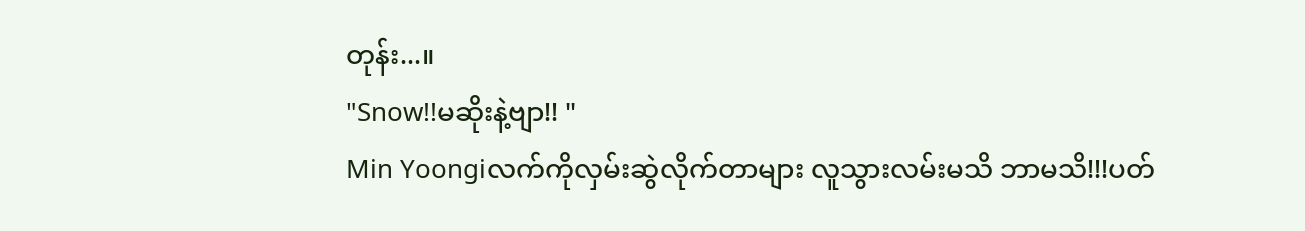တုန်း...။
"Snow!!မဆိုးနဲ့ဗျာ!! "
Min Yoongiလက်ကိုလှမ်းဆွဲလိုက်တာများ လူသွားလမ်းမသိ ဘာမသိ!!!ပတ်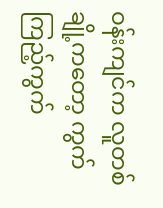ဝန်းကျင်က လူတစ်ချို့ကတော့ ကွက်ကြည့်ကွက်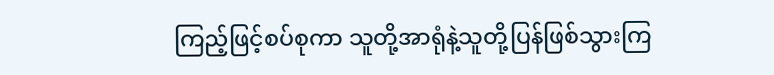ကြည့်ဖြင့်စပ်စုကာ သူတို့အာရုံနဲ့သူတို့ပြန်ဖြစ်သွားကြ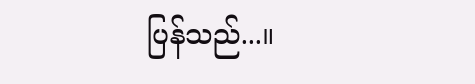ပြန်သည်...။